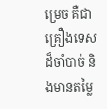ម្រេច គឺជាគ្រឿងទេសដ៏ចាំបាច់ និងមានតម្លៃ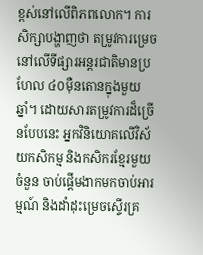ខ្ពស់នៅលើពិភពលោក។ ការសិក្សាបង្ហាញថា តម្រូវការម្រេចនៅលើទីផ្សារអន្តរជាតិមានប្រហែល ៤០ម៉ឺនតោនក្នុងមួយឆ្នាំ។ ដោយសារតម្រូវការដ៏ច្រើនបែបនេះ អ្នកវិនិយោគលើវិស័យកសិកម្ម និងកសិករខ្មែរមួយចំនួន ចាប់ផ្ដើមងាកមកចាប់អារម្មណ៍ និងដាំដុះម្រេចស្ទើរគ្រ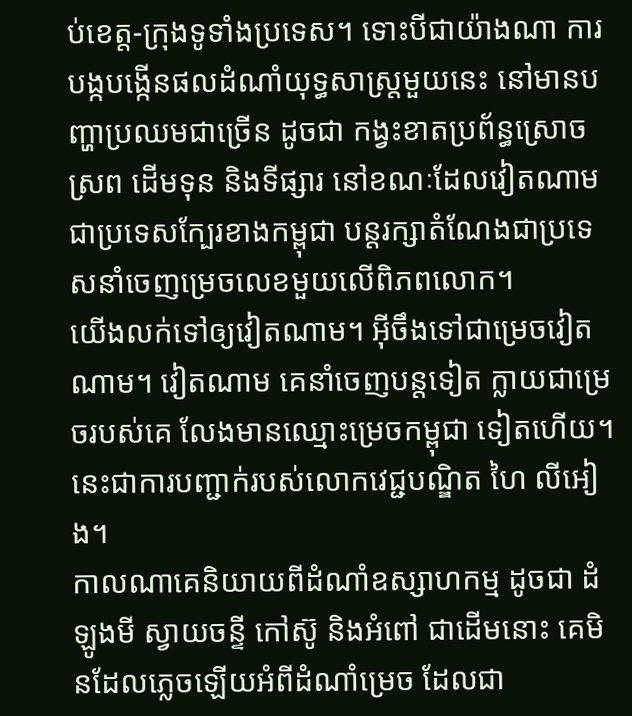ប់ខេត្ត-ក្រុងទូទាំងប្រទេស។ ទោះបីជាយ៉ាងណា ការបង្កបង្កើនផលដំណាំយុទ្ធសាស្ត្រមួយនេះ នៅមានបញ្ហាប្រឈមជាច្រើន ដូចជា កង្វះខាតប្រព័ន្ធស្រោចស្រព ដើមទុន និងទីផ្សារ នៅខណៈដែលវៀតណាម ជាប្រទេសក្បែរខាងកម្ពុជា បន្តរក្សាតំណែងជាប្រទេសនាំចេញម្រេចលេខមួយលើពិភពលោក។
យើងលក់ទៅឲ្យវៀតណាម។ អ៊ីចឹងទៅជាម្រេចវៀតណាម។ វៀតណាម គេនាំចេញបន្តទៀត ក្លាយជាម្រេចរបស់គេ លែងមានឈ្មោះម្រេចកម្ពុជា ទៀតហើយ។ នេះជាការបញ្ជាក់របស់លោកវេជ្ជបណ្ឌិត ហៃ លីអៀង។
កាលណាគេនិយាយពីដំណាំឧស្សាហកម្ម ដូចជា ដំឡូងមី ស្វាយចន្ទី កៅស៊ូ និងអំពៅ ជាដើមនោះ គេមិនដែលភ្លេចឡើយអំពីដំណាំម្រេច ដែលជា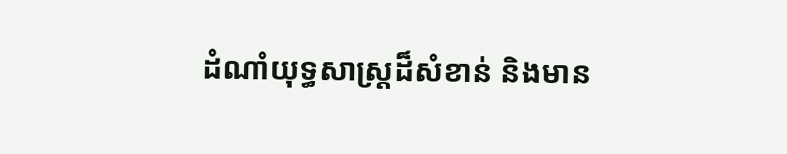ដំណាំយុទ្ធសាស្ត្រដ៏សំខាន់ និងមាន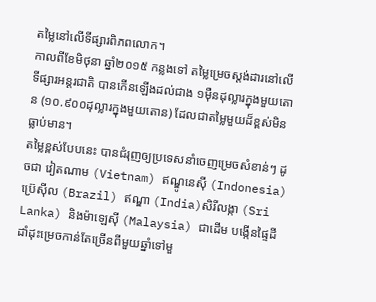តម្លៃនៅលើទីផ្សារពិភពលោក។
កាលពីខែមិថុនា ឆ្នាំ២០១៥ កន្លងទៅ តម្លៃម្រេចស្តង់ដារនៅលើទីផ្សារអន្តរជាតិ បានកើនឡើងដល់ជាង ១ម៉ឺនដុល្លារក្នុងមួយតោន (១០.៩០០ដុល្លារក្នុងមួយតោន) ដែលជាតម្លៃមួយដ៏ខ្ពស់មិនធ្លាប់មាន។
តម្លៃខ្ពស់បែបនេះ បានជំរុញឲ្យប្រទេសនាំចេញម្រេចសំខាន់ៗ ដូចជា វៀតណាម (Vietnam) ឥណ្ឌូនេស៊ី (Indonesia) ប៊្រេស៊ីល (Brazil) ឥណ្ឌា (India)សិរីលង្កា (Sri Lanka) និងម៉ាឡេស៊ី (Malaysia) ជាដើម បង្កើនផ្ទៃដីដាំដុះម្រេចកាន់តែច្រើនពីមួយឆ្នាំទៅមួ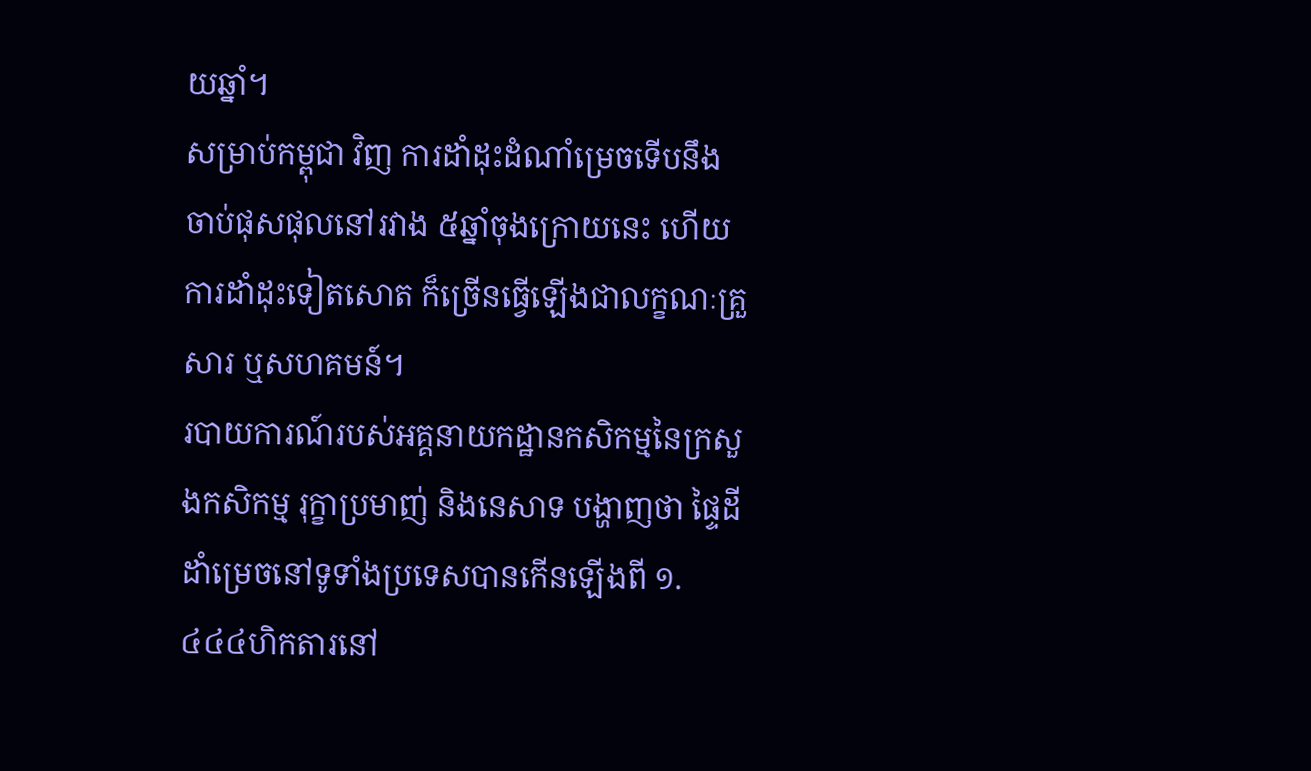យឆ្នាំ។
សម្រាប់កម្ពុជា វិញ ការដាំដុះដំណាំម្រេចទើបនឹងចាប់ផុសផុលនៅរវាង ៥ឆ្នាំចុងក្រោយនេះ ហើយការដាំដុះទៀតសោត ក៏ច្រើនធ្វើឡើងជាលក្ខណៈគ្រួសារ ឬសហគមន៍។
របាយការណ៍របស់អគ្គនាយកដ្ឋានកសិកម្មនៃក្រសួងកសិកម្ម រុក្ខាប្រមាញ់ និងនេសាទ បង្ហាញថា ផ្ទៃដីដាំម្រេចនៅទូទាំងប្រទេសបានកើនឡើងពី ១.៤៤៤ហិកតារនៅ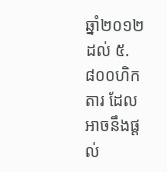ឆ្នាំ២០១២ ដល់ ៥.៨០០ហិកតារ ដែលអាចនឹងផ្តល់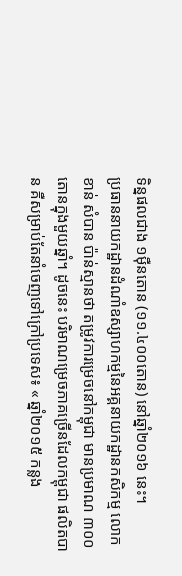ទិន្នផលជាង ១ម៉ឺនតោន (១១.៤០០តោន) នៅឆ្នាំ២០១៦ នេះ។
ប្រធាននាយកដ្ឋានដំណាំឧស្សាហកម្មនៃអគ្គនាយកដ្ឋានកសិកម្ម លោក ខាន់ សំបាន ប៉ាន់ស្មានថា តម្រូវការម្រេចនៅកម្ពុជា មានប្រមាណ ៣០០តោនក្នុងមួយឆ្នាំ។ ដូចនេះ បរិមាណម្រេចភាគច្រើនដែលកម្ពុជា ផលិតបាន គឺសម្រាប់តែនាំចេញទៅក្រៅប្រទេស៖ « ឆ្នាំ២០១៥ កន្លង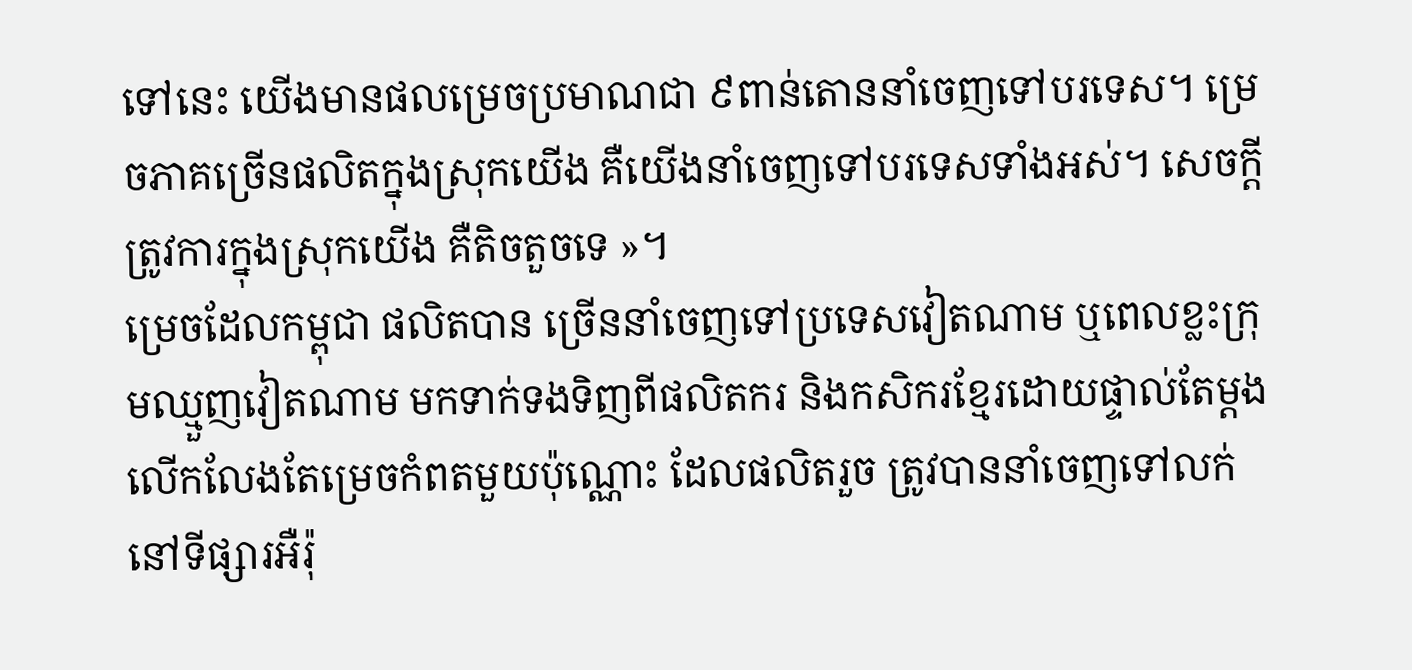ទៅនេះ យើងមានផលម្រេចប្រមាណជា ៩ពាន់តោននាំចេញទៅបរទេស។ ម្រេចភាគច្រើនផលិតក្នុងស្រុកយើង គឺយើងនាំចេញទៅបរទេសទាំងអស់។ សេចក្តីត្រូវការក្នុងស្រុកយើង គឺតិចតួចទេ »។
ម្រេចដែលកម្ពុជា ផលិតបាន ច្រើននាំចេញទៅប្រទេសវៀតណាម ឬពេលខ្លះក្រុមឈ្មួញវៀតណាម មកទាក់ទងទិញពីផលិតករ និងកសិករខ្មែរដោយផ្ទាល់តែម្តង លើកលែងតែម្រេចកំពតមួយប៉ុណ្ណោះ ដែលផលិតរួច ត្រូវបាននាំចេញទៅលក់នៅទីផ្សារអឺរ៉ុ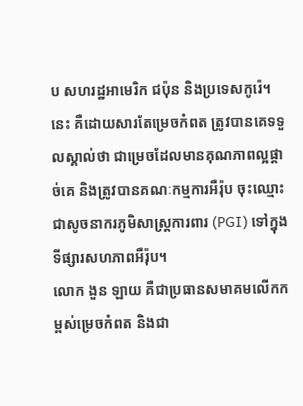ប សហរដ្ឋអាមេរិក ជប៉ុន និងប្រទេសកូរ៉េ។
នេះ គឺដោយសារតែម្រេចកំពត ត្រូវបានគេទទួលស្គាល់ថា ជាម្រេចដែលមានគុណភាពល្អផ្តាច់គេ និងត្រូវបានគណៈកម្មការអឺរ៉ុប ចុះឈ្មោះជាសូចនាករភូមិសាស្ត្រការពារ (PGI) ទៅក្នុងទីផ្សារសហភាពអឺរ៉ុប។
លោក ងួន ឡាយ គឺជាប្រធានសមាគមលើកកម្ពស់ម្រេចកំពត និងជា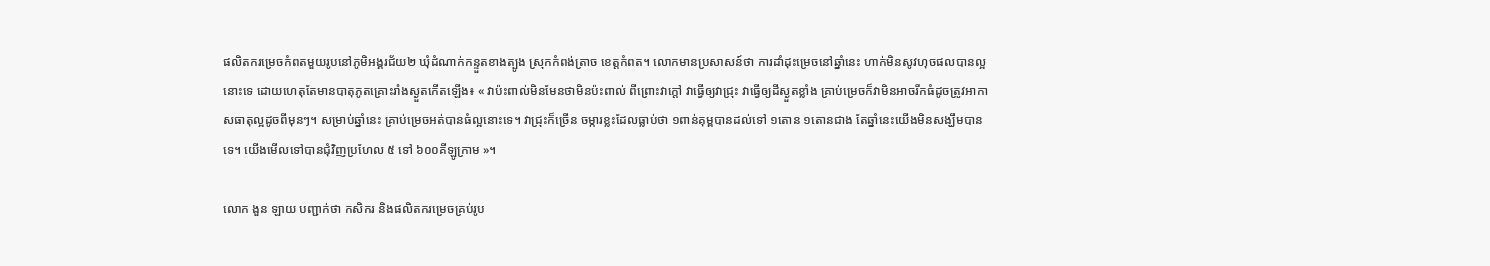ផលិតករម្រេចកំពតមួយរូបនៅភូមិអង្គរជ័យ២ ឃុំដំណាក់កន្ទួតខាងត្បូង ស្រុកកំពង់ត្រាច ខេត្តកំពត។ លោកមានប្រសាសន៍ថា ការដាំដុះម្រេចនៅឆ្នាំនេះ ហាក់មិនសូវហុចផលបានល្អនោះទេ ដោយហេតុតែមានបាតុភូតគ្រោះរាំងស្ងួតកើតឡើង៖ « វាប៉ះពាល់មិនមែនថាមិនប៉ះពាល់ ពីព្រោះវាក្តៅ វាធ្វើឲ្យវាជ្រុះ វាធ្វើឲ្យដីស្ងួតខ្លាំង គ្រាប់ម្រេចក៏វាមិនអាចរីកធំដូចត្រូវអាកាសធាតុល្អដូចពីមុនៗ។ សម្រាប់ឆ្នាំនេះ គ្រាប់ម្រេចអត់បានធំល្អនោះទេ។ វាជ្រុះក៏ច្រើន ចម្ការខ្លះដែលធ្លាប់ថា ១ពាន់គុម្ពបានដល់ទៅ ១តោន ១តោនជាង តែឆ្នាំនេះយើងមិនសង្ឃឹមបានទេ។ យើងមើលទៅបានជុំវិញប្រហែល ៥ ទៅ ៦០០គីឡូក្រាម »។

លោក ងួន ឡាយ បញ្ជាក់ថា កសិករ និងផលិតករម្រេចគ្រប់រូប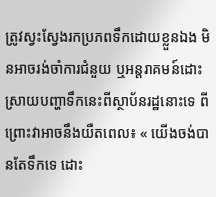ត្រូវស្វះស្វែងរកប្រភពទឹកដោយខ្លួនឯង មិនអាចរង់ចាំការជំនួយ ឬអន្តរាគមន៍ដោះស្រាយបញ្ហាទឹកនេះពីស្ថាប័នរដ្ឋនោះទេ ពីព្រោះវាអាចនឹងយឺតពេល៖ « យើងចង់បានតែទឹកទេ ដោះ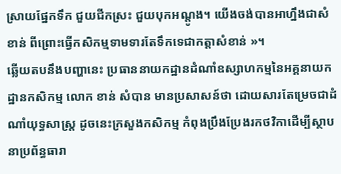ស្រាយផ្នែកទឹក ជួយជីកស្រះ ជួយបុកអណ្ដូង។ យើងចង់បានអាហ្នឹងជាសំខាន់ ពីព្រោះធ្វើកសិកម្មទាមទារតែទឹកទេជាកត្តាសំខាន់ »។
ឆ្លើយតបនឹងបញ្ហានេះ ប្រធាននាយកដ្ឋានដំណាំឧស្សាហកម្មនៃអគ្គនាយកដ្ឋានកសិកម្ម លោក ខាន់ សំបាន មានប្រសាសន៍ថា ដោយសារតែម្រេចជាដំណាំយុទ្ធសាស្ត្រ ដូចនេះក្រសួងកសិកម្ម កំពុងប្រឹងប្រែងរកថវិកាដើម្បីស្ថាបនាប្រព័ន្ធធារា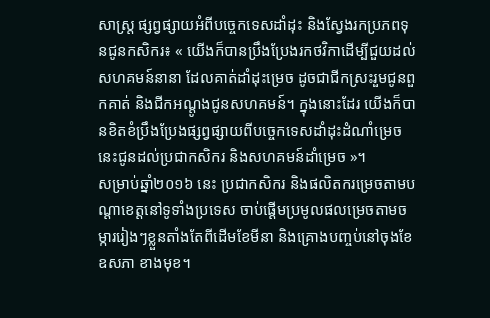សាស្ត្រ ផ្សព្វផ្សាយអំពីបច្ចេកទេសដាំដុះ និងស្វែងរកប្រភពទុនជូនកសិករ៖ « យើងក៏បានប្រឹងប្រែងរកថវិកាដើម្បីជួយដល់សហគមន៍នានា ដែលគាត់ដាំដុះម្រេច ដូចជាជីកស្រះរួមជូនពួកគាត់ និងជីកអណ្ដូងជូនសហគមន៍។ ក្នុងនោះដែរ យើងក៏បានខិតខំប្រឹងប្រែងផ្សព្វផ្សាយពីបច្ចេកទេសដាំដុះដំណាំម្រេចនេះជូនដល់ប្រជាកសិករ និងសហគមន៍ដាំម្រេច »។
សម្រាប់ឆ្នាំ២០១៦ នេះ ប្រជាកសិករ និងផលិតករម្រេចតាមបណ្ដាខេត្តនៅទូទាំងប្រទេស ចាប់ផ្ដើមប្រមូលផលម្រេចតាមចម្ការរៀងៗខ្លួនតាំងតែពីដើមខែមីនា និងគ្រោងបញ្ចប់នៅចុងខែឧសភា ខាងមុខ។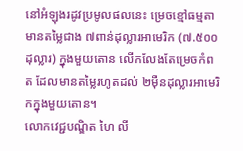នៅអំឡុងរដូវប្រមូលផលនេះ ម្រេចខ្មៅធម្មតាមានតម្លៃជាង ៧ពាន់ដុល្លារអាមេរិក (៧.៥០០ដុល្លារ) ក្នុងមួយតោន លើកលែងតែម្រេចកំពត ដែលមានតម្លៃរហូតដល់ ២ម៉ឺនដុល្លារអាមេរិកក្នុងមួយតោន។
លោកវេជ្ជបណ្ឌិត ហៃ លី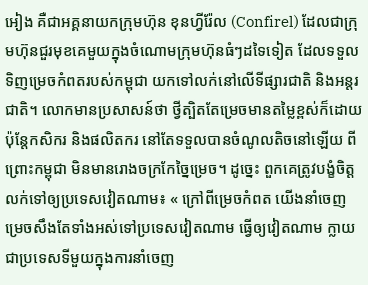អៀង គឺជាអគ្គនាយកក្រុមហ៊ុន ខុនហ្វីរ៉ែល (Confirel) ដែលជាក្រុមហ៊ុនជួរមុខគេមួយក្នុងចំណោមក្រុមហ៊ុនធំៗដទៃទៀត ដែលទទួលទិញម្រេចកំពតរបស់កម្ពុជា យកទៅលក់នៅលើទីផ្សារជាតិ និងអន្តរជាតិ។ លោកមានប្រសាសន៍ថា ថ្វីត្បិតតែម្រេចមានតម្លៃខ្ពស់ក៏ដោយ ប៉ុន្តែកសិករ និងផលិតករ នៅតែទទួលបានចំណូលតិចនៅឡើយ ពីព្រោះកម្ពុជា មិនមានរោងចក្រកែច្នៃម្រេច។ ដូច្នេះ ពួកគេត្រូវបង្ខំចិត្តលក់ទៅឲ្យប្រទេសវៀតណាម៖ « ក្រៅពីម្រេចកំពត យើងនាំចេញម្រេចសឹងតែទាំងអស់ទៅប្រទេសវៀតណាម ធ្វើឲ្យវៀតណាម ក្លាយជាប្រទេសទីមួយក្នុងការនាំចេញ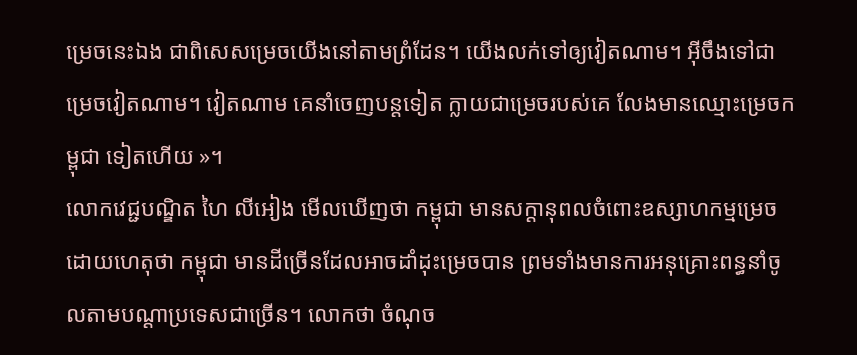ម្រេចនេះឯង ជាពិសេសម្រេចយើងនៅតាមព្រំដែន។ យើងលក់ទៅឲ្យវៀតណាម។ អ៊ីចឹងទៅជាម្រេចវៀតណាម។ វៀតណាម គេនាំចេញបន្តទៀត ក្លាយជាម្រេចរបស់គេ លែងមានឈ្មោះម្រេចកម្ពុជា ទៀតហើយ »។
លោកវេជ្ជបណ្ឌិត ហៃ លីអៀង មើលឃើញថា កម្ពុជា មានសក្ដានុពលចំពោះឧស្សាហកម្មម្រេច ដោយហេតុថា កម្ពុជា មានដីច្រើនដែលអាចដាំដុះម្រេចបាន ព្រមទាំងមានការអនុគ្រោះពន្ធនាំចូលតាមបណ្ដាប្រទេសជាច្រើន។ លោកថា ចំណុច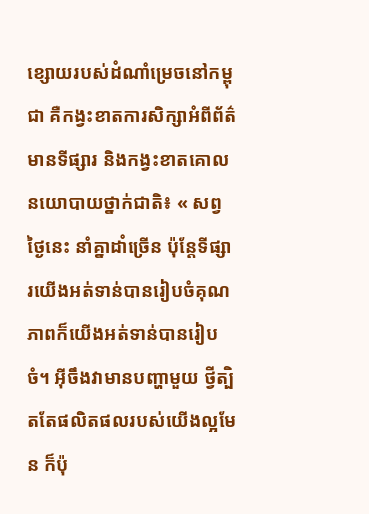ខ្សោយរបស់ដំណាំម្រេចនៅកម្ពុជា គឺកង្វះខាតការសិក្សាអំពីព័ត៌មានទីផ្សារ និងកង្វះខាតគោលនយោបាយថ្នាក់ជាតិ៖ « សព្វថ្ងៃនេះ នាំគ្នាដាំច្រើន ប៉ុន្តែទីផ្សារយើងអត់ទាន់បានរៀបចំគុណភាពក៏យើងអត់ទាន់បានរៀបចំ។ អ៊ីចឹងវាមានបញ្ហាមួយ ថ្វីត្បិតតែផលិតផលរបស់យើងល្អមែន ក៏ប៉ុ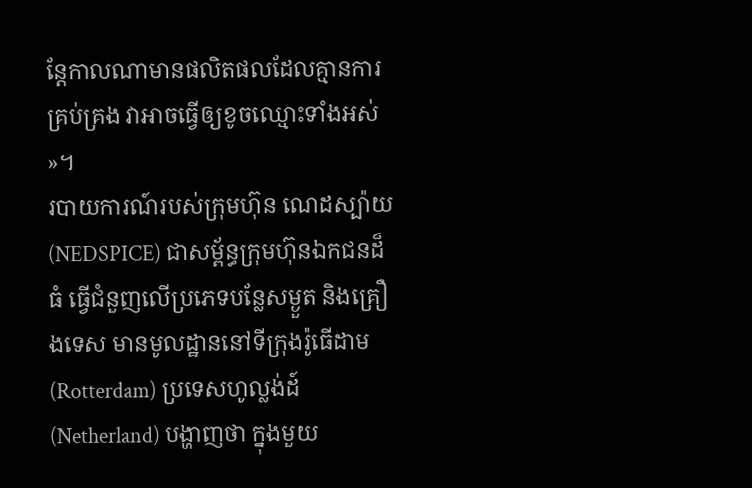ន្តែកាលណាមានផលិតផលដែលគ្មានការគ្រប់គ្រង វាអាចធ្វើឲ្យខូចឈ្មោះទាំងអស់ »។
របាយការណ៍របស់ក្រុមហ៊ុន ណេដស្ប៉ាយ (NEDSPICE) ជាសម្ព័ន្ធក្រុមហ៊ុនឯកជនដ៏ធំ ធ្វើជំនួញលើប្រភេទបន្លែសម្ងួត និងគ្រឿងទេស មានមូលដ្ឋាននៅទីក្រុងរ៉ូធើដាម (Rotterdam) ប្រទេសហូល្លង់ដ៍ (Netherland) បង្ហាញថា ក្នុងមួយ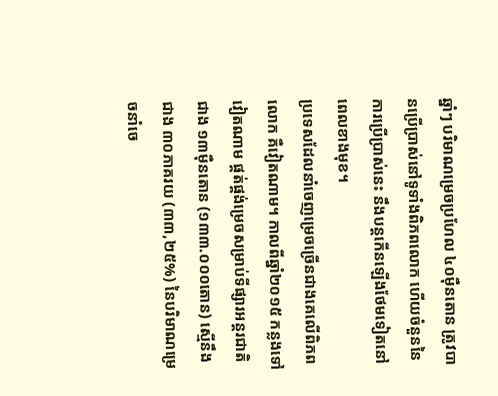ឆ្នាំៗ បរិមាណម្រេចប្រហែល ៤០ម៉ឺនតោន ត្រូវបានប្រើប្រាស់នៅទូទាំងពិភពលោក ហើយចំនួននៃការប្រើប្រាស់នេះ នឹងបន្តកើនឡើងថែមទៀតនៅពេលខាងមុខ។
ប្រទេសដែលនាំចេញម្រេចច្រើនជាងគេលើពិភពលោក គឺវៀតណាម។ កាលពីឆ្នាំ២០១៥ កន្លងទៅ វៀតណាម ផ្គត់ផ្គង់ម្រេចសម្រាប់ទីផ្សារអន្តរជាតិជាង ១៣ម៉ឺនតោន (១៣៣.០០០តោន) ស្មើនឹងជាង ៣០ភាគរយ (៣៣,២៥%) នៃបរិមាណម្រេចនាំចេ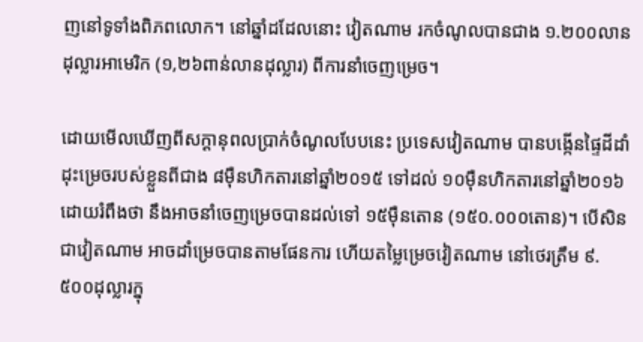ញនៅទូទាំងពិភពលោក។ នៅឆ្នាំដដែលនោះ វៀតណាម រកចំណូលបានជាង ១.២០០លានដុល្លារអាមេរិក (១,២៦ពាន់លានដុល្លារ) ពីការនាំចេញម្រេច។

ដោយមើលឃើញពីសក្ដានុពលប្រាក់ចំណូលបែបនេះ ប្រទេសវៀតណាម បានបង្កើនផ្ទៃដីដាំដុះម្រេចរបស់ខ្លួនពីជាង ៨ម៉ឺនហិកតារនៅឆ្នាំ២០១៥ ទៅដល់ ១០ម៉ឺនហិកតារនៅឆ្នាំ២០១៦ ដោយរំពឹងថា នឹងអាចនាំចេញម្រេចបានដល់ទៅ ១៥ម៉ឺនតោន (១៥០.០០០តោន)។ បើសិនជាវៀតណាម អាចដាំម្រេចបានតាមផែនការ ហើយតម្លៃម្រេចវៀតណាម នៅថេរត្រឹម ៩.៥០០ដុល្លារក្នុ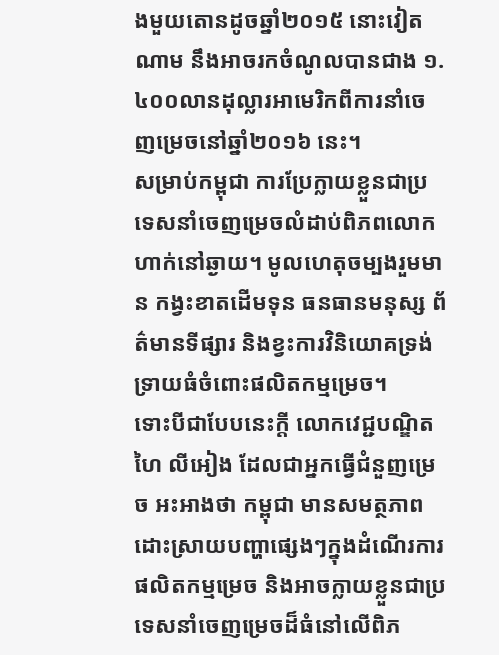ងមួយតោនដូចឆ្នាំ២០១៥ នោះវៀតណាម នឹងអាចរកចំណូលបានជាង ១.៤០០លានដុល្លារអាមេរិកពីការនាំចេញម្រេចនៅឆ្នាំ២០១៦ នេះ។
សម្រាប់កម្ពុជា ការប្រែក្លាយខ្លួនជាប្រទេសនាំចេញម្រេចលំដាប់ពិភពលោក ហាក់នៅឆ្ងាយ។ មូលហេតុចម្បងរួមមាន កង្វះខាតដើមទុន ធនធានមនុស្ស ព័ត៌មានទីផ្សារ និងខ្វះការវិនិយោគទ្រង់ទ្រាយធំចំពោះផលិតកម្មម្រេច។
ទោះបីជាបែបនេះក្តី លោកវេជ្ជបណ្ឌិត ហៃ លីអៀង ដែលជាអ្នកធ្វើជំនួញម្រេច អះអាងថា កម្ពុជា មានសមត្ថភាពដោះស្រាយបញ្ហាផ្សេងៗក្នុងដំណើរការផលិតកម្មម្រេច និងអាចក្លាយខ្លួនជាប្រទេសនាំចេញម្រេចដ៏ធំនៅលើពិភ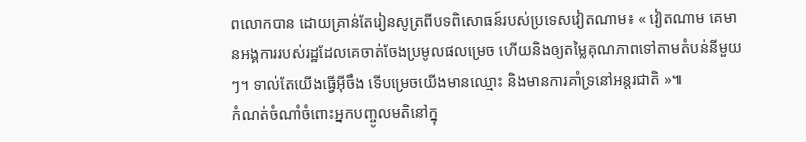ពលោកបាន ដោយគ្រាន់តែរៀនសូត្រពីបទពិសោធន៍របស់ប្រទេសវៀតណាម៖ « វៀតណាម គេមានអង្គការរបស់រដ្ឋដែលគេចាត់ចែងប្រមូលផលម្រេច ហើយនិងឲ្យតម្លៃគុណភាពទៅតាមតំបន់នីមួយៗ។ ទាល់តែយើងធ្វើអ៊ីចឹង ទើបម្រេចយើងមានឈ្មោះ និងមានការគាំទ្រនៅអន្តរជាតិ »៕
កំណត់ចំណាំចំពោះអ្នកបញ្ចូលមតិនៅក្នុ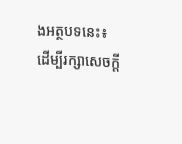ងអត្ថបទនេះ៖
ដើម្បីរក្សាសេចក្ដី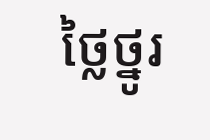ថ្លៃថ្នូរ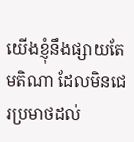យើងខ្ញុំនឹងផ្សាយតែមតិណា ដែលមិនជេរប្រមាថដល់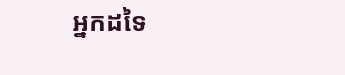អ្នកដទៃ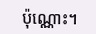ប៉ុណ្ណោះ។